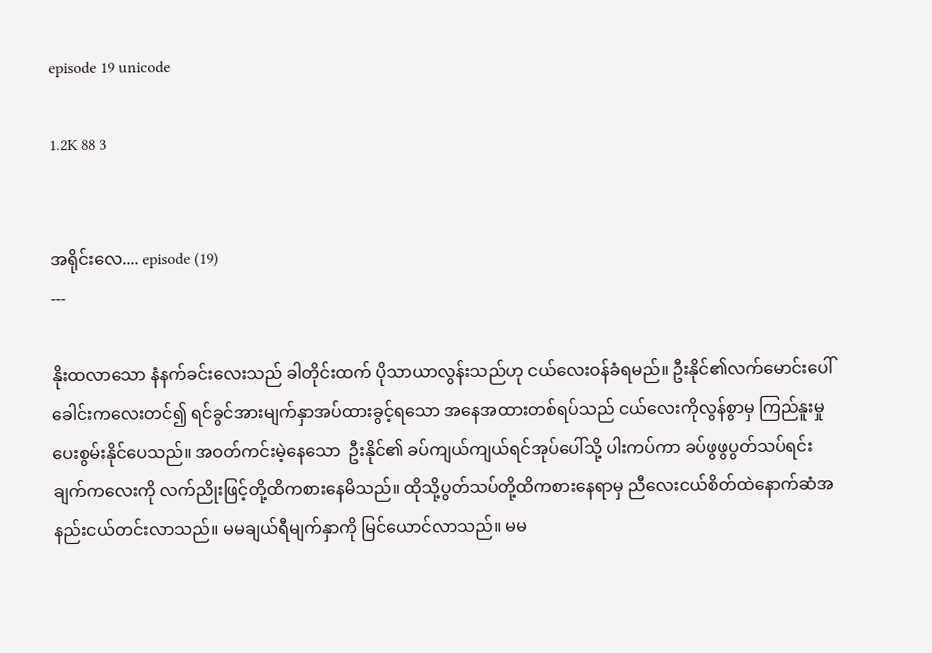episode 19 unicode

1.2K 88 3


အရိုင်းလေ.... episode (19)
---

နိုးထလာသော နံနက်ခင်းလေးသည် ခါတိုင်းထက် ပိုသာယာလွန်းသည်ဟု ငယ်လေးဝန်ခံရမည်။ ဦးနိုင်၏လက်မောင်းပေါ် ခေါင်းကလေးတင်၍ ရင်ခွင်အားမျက်နှာအပ်ထားခွင့်ရသော အနေအထားတစ်ရပ်သည် ငယ်လေးကိုလွန်စွာမှ ကြည်နူးမှုပေးစွမ်းနိုင်ပေသည်။ အဝတ်ကင်းမဲ့နေသော  ဦးနိုင်၏ ခပ်ကျယ်ကျယ်ရင်အုပ်ပေါ်သို့ ပါးကပ်ကာ ခပ်ဖွဖွပွတ်သပ်ရင်း ချက်ကလေးကို လက်ညိုးဖြင့်တို့ထိကစားနေမိသည်။ ထိုသို့ပွတ်သပ်တို့ထိကစားနေရာမှ ညီလေးငယ်စိတ်ထဲနောက်ဆံအနည်းငယ်တင်းလာသည်။ မမချယ်ရီမျက်နှာကို မြင်ယောင်လာသည်။ မမ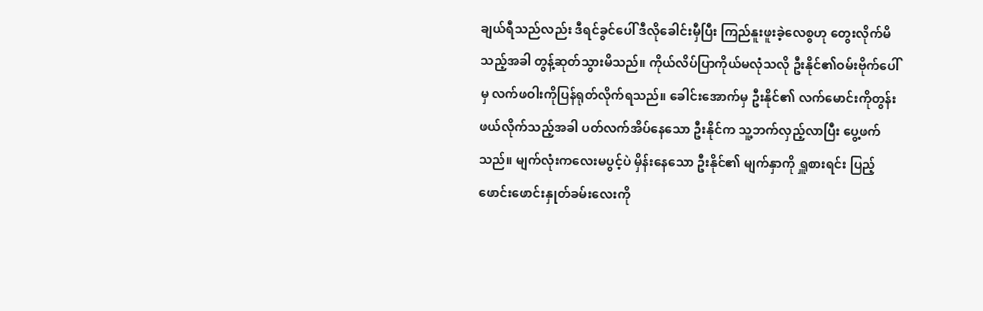ချယ်ရီသည်လည်း ဒီရင်ခွင်ပေါ် ဒီလိုခေါင်းမှီပြီး ကြည်နူးဖူးခဲ့လေစွဟု တွေးလိုက်မိသည့်အခါ တွန့်ဆုတ်သွားမိသည်။ ကိုယ်လိပ်ပြာကိုယ်မလုံသလို ဦးနိုင်၏ဝမ်းဗိုက်ပေါ်မှ လက်ဖဝါးကိုပြန်ရုတ်လိုက်ရသည်။ ခေါင်းအောက်မှ ဦးနိုင်၏ လက်မောင်းကိုတွန်းဖယ်လိုက်သည့်အခါ ပတ်လက်အိပ်နေသော ဦးနိုင်က သူ့ဘက်လှည့်လာပြီး ပွေ့ဖက်သည်။ မျက်လုံးကလေးမပွင့်ပဲ မှိန်းနေသော ဦးနိုင်၏ မျက်နှာကို ရှူစားရင်း ပြည့်ဖောင်းဖောင်းနှုတ်ခမ်းလေးကို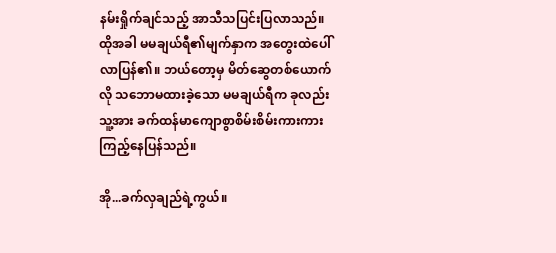နမ်းရှိုက်ချင်သည့် အာသီသပြင်းပြလာသည်။ ထိုအခါ မမချယ်ရီ၏မျက်နှာက အတွေးထဲပေါ်လာပြန်၏။ ဘယ်တော့မှ မိတ်ဆွေတစ်ယောက်လို သဘောမထားခဲ့သော မမချယ်ရီက ခုလည်းသူ့အား ခက်ထန်မာကျောစွာစိမ်းစိမ်းကားကားကြည့်နေပြန်သည်။

အို...ခက်လှချည်ရဲ့ကွယ်။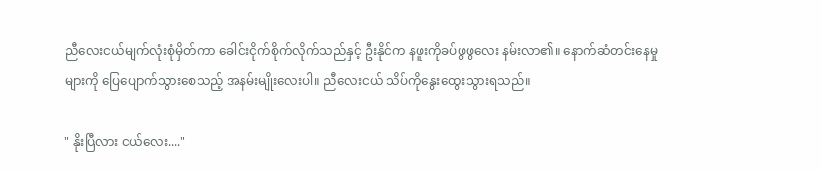ညီလေးငယ်မျက်လုံးစုံမှိတ်ကာ ခေါင်းငိုက်စိုက်လိုက်သည်နှင့် ဦးနိုင်က နဖူးကိုခပ်ဖွဖွလေး နမ်းလာ၏။ နောက်ဆံတင်းနေမှုများကို ပြေပျောက်သွားစေသည့် အနမ်းမျိုးလေးပါ။ ညီလေးငယ် သိပ်ကိုနွေးထွေးသွားရသည်။

" နိုးပြီလား ငယ်လေး...."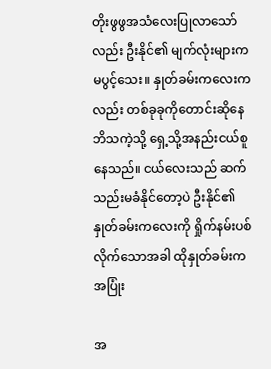တိုးဖွဖွအသံလေးပြုလာသော်လည်း ဦးနိုင်၏ မျက်လုံးများကမပွင့်သေး။ နှုတ်ခမ်းကလေးကလည်း တစ်ခုခုကိုတောင်းဆိုနေဘိသကဲ့သို့ ရှေ့သို့အနည်းငယ်စူနေသည်။ ငယ်လေးသည် ဆက်သည်းမခံနိုင်တော့ပဲ ဦးနိုင်၏ နှုတ်ခမ်းကလေးကို ရှိုက်နမ်းပစ်လိုက်သောအခါ ထိုနှုတ်ခမ်းက အပြုံး

အ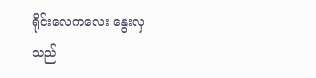ရိုင်းလေကလေး နွေးလှသည်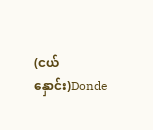(ငယ်နှောင်း)Donde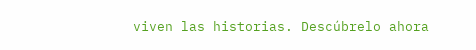viven las historias. Descúbrelo ahora